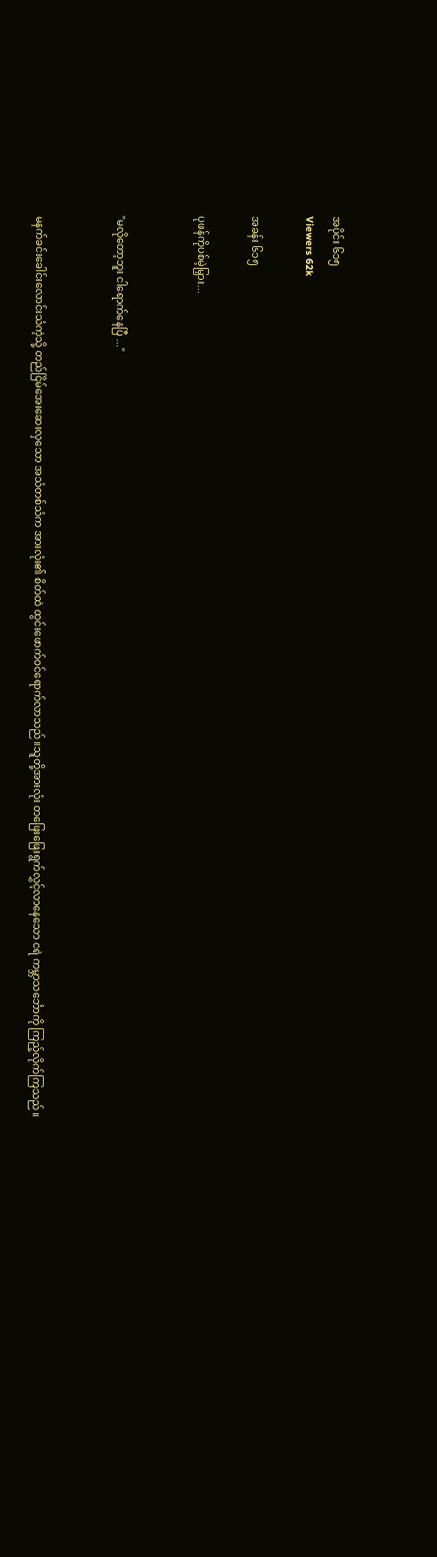အပိုင်း ၆၁၅
Viewers 62k

အခန်း ၆၁၅

ပုဖန်ကိုပစ်မဲ့မြှား...


"မလိုတော့ဘူး ငါရောက်နေပြီ ..."


မနက်ခင်းခေါင်းလောင်းသံကဲ့သို့ တည်ငြိမ်အေးဆေးလှသော အသံတစ်သံက အားလုံး၏ စိတ်ထဲ ထွင်းဖောက်ဝင်ရောက်လာသည်။သူတို့အားလုံး တဖြေးဖြေးရွက်လွှင့်လာနေသော ငရဲ ကမ္ဘာသင်္ဘောကို ကြည့်လိုက်ကြသည်။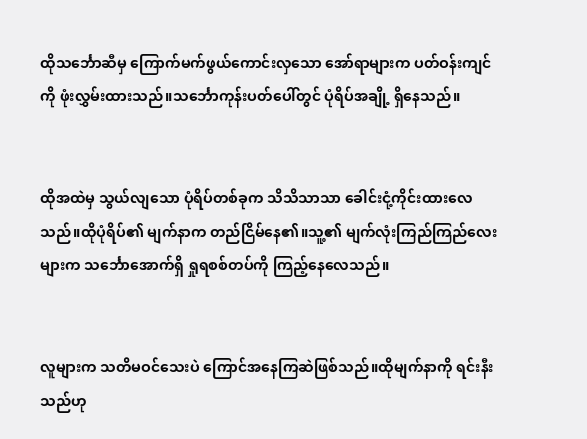ထိုသင်္ဘောဆီမှ ကြောက်မက်ဖွယ်ကောင်းလှသော အော်ရာများက ပတ်ဝန်းကျင်ကို ဖုံးလွှမ်းထားသည်။သင်္ဘောကုန်းပတ်ပေါ်တွင် ပုံရိပ်အချို့ ရှိနေသည်။


ထိုအထဲမှ သွယ်လျသော ပုံရိပ်တစ်ခုက သိသိသာသာ ခေါင်းငုံ့ကိုင်းထားလေသည်။ထိုပုံရိပ်၏ မျက်နာက တည်ငြိမ်နေ၏။သူ့၏ မျက်လုံးကြည်ကြည်လေးများက သင်္ဘောအောက်ရှိ ရှုရစစ်တပ်ကို ကြည့်နေလေသည်။


လူများက သတိမဝင်သေးပဲ ကြောင်အနေကြဆဲဖြစ်သည်။ထိုမျက်နာကို ရင်းနီးသည်ဟု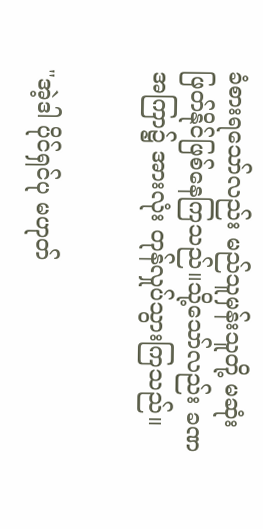ခံစားရသော်လည်း မည်သူမှန်းသူတို့ မဆုံးဖြတ်နိုင်ဖြစ်နေကြသည်။သို့သော်လည်း ခဏအကြာ၌ အားလုံး တုန်လှုပ်သွားကြသည်။


"အဲ့ဒါ ပိုင်ရှင်ပု မဟုတ်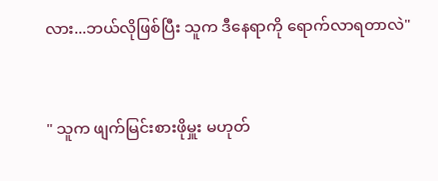လား...ဘယ်လိုဖြစ်ပြီး သူက ဒီနေရာကို ရောက်လာရတာလဲ"


" သူက ဖျက်မြင်းစားဖိုမှူး မဟုတ်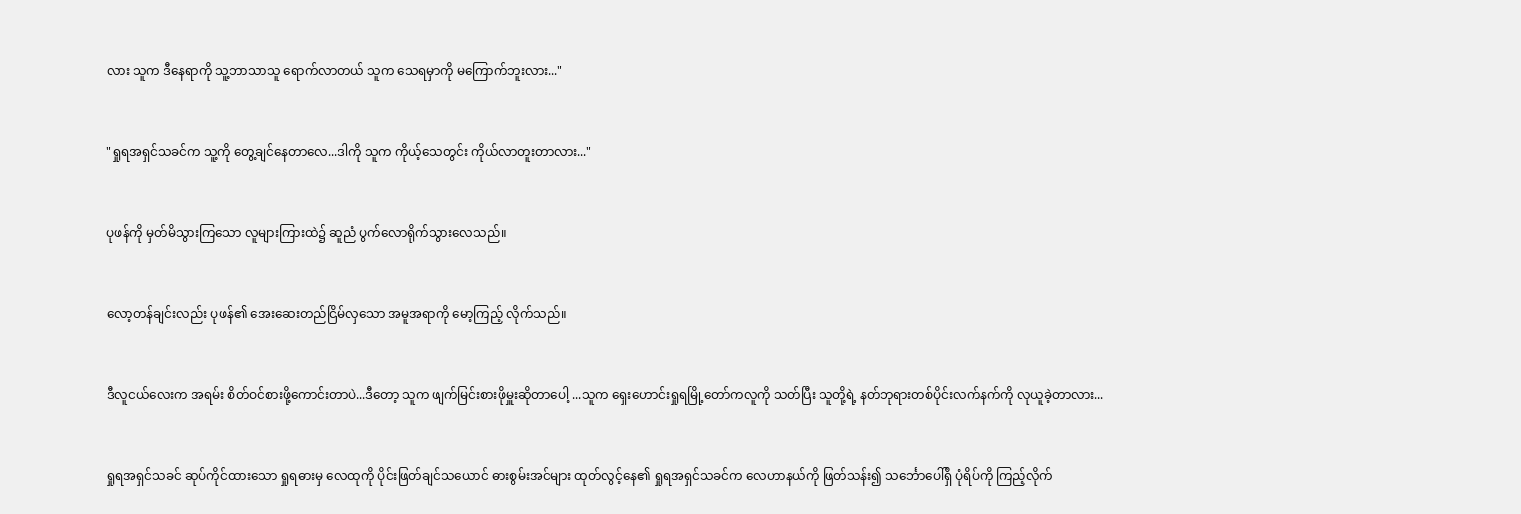လား သူက ဒီနေရာကို သူ့ဘာသာသူ ရောက်လာတယ် သူက သေရမှာကို မကြောက်ဘူးလား..."


"ရှုရအရှင်သခင်က သူ့ကို တွေ့ချင်နေတာလေ...ဒါကို သူက ကိုယ့်သေတွင်း ကိုယ်လာတူးတာလား..."


ပုဖန်ကို မှတ်မိသွားကြသော လူများကြားထဲ၌ ဆူညံ ပွက်လောရိုက်သွားလေသည်။


လော့တန်ချင်းလည်း ပုဖန်၏ အေးဆေးတည်ငြိမ်လှသော အမူအရာကို မော့ကြည့် လိုက်သည်။


ဒီလူငယ်လေးက အရမ်း စိတ်ဝင်စားဖို့ကောင်းတာပဲ...ဒီတော့ သူက ဖျက်မြင်းစားဖိုမှူးဆိုတာပေါ့ ...သူက ရှေးဟောင်းရှုရမြို့တော်ကလူကို သတ်ပြီး သူတို့ရဲ့ နတ်ဘုရားတစ်ပိုင်းလက်နက်ကို လုယူခဲ့တာလား...


ရှုရအရှင်သခင် ဆုပ်ကိုင်ထားသော ရှုရဓားမှ လေထုကို ပိုင်းဖြတ်ချင်သယောင် ဓားစွမ်းအင်များ ထုတ်လွင့်နေ၏ ရှုရအရှင်သခင်က လေဟာနယ်ကို ဖြတ်သန်း၍ သင်္ဘောပေါ်ရှိ ပုံရိပ်ကို ကြည့်လိုက်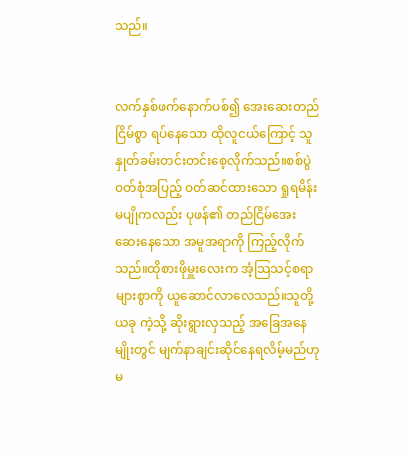သည်။


လက်နှစ်ဖက်နောက်ပစ်၍ အေးဆေးတည်ငြိမ်စွာ ရပ်နေသော ထိုလူငယ်ကြောင့် သူ နှုတ်ခမ်းတင်းတင်းစေ့လိုက်သည်။စစ်ပွဲ ဝတ်စုံအပြည့် ဝတ်ဆင်ထားသော ရှုရမိန်းမပျိုကလည်း ပုဖန်၏ တည်ငြိမ်အေးဆေးနေသော အမူအရာကို ကြည့်လိုက်သည်။ထိုစားဖိုမှူးလေးက အံ့သြသင့်စရာများစွာကို ယူဆောင်လာလေသည်။သူတို့ ယခု ကဲ့သို့ ဆိုးရွားလှသည့် အခြေအနေမျိုးတွင် မျက်နာချင်းဆိုင်နေရလိမ့်မည်ဟု မ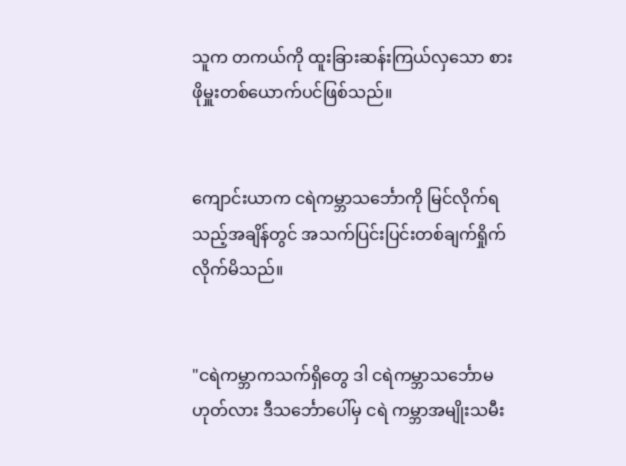သူက တကယ်ကို ထူးခြားဆန်းကြယ်လှသော စားဖိုမှူးတစ်ယောက်ပင်ဖြစ်သည်။


ကျောင်းယာက ငရဲကမ္ဘာသင်္ဘောကို မြင်လိုက်ရသည့်အချိန်တွင် အသက်ပြင်းပြင်းတစ်ချက်ရှိုက်လိုက်မိသည်။


"ငရဲကမ္ဘာကသက်ရှိတွေ ဒါ ငရဲကမ္ဘာသင်္ဘောမဟုတ်လား ဒီသင်္ဘောပေါ်မှ ငရဲ ကမ္ဘာအမျိုးသမီး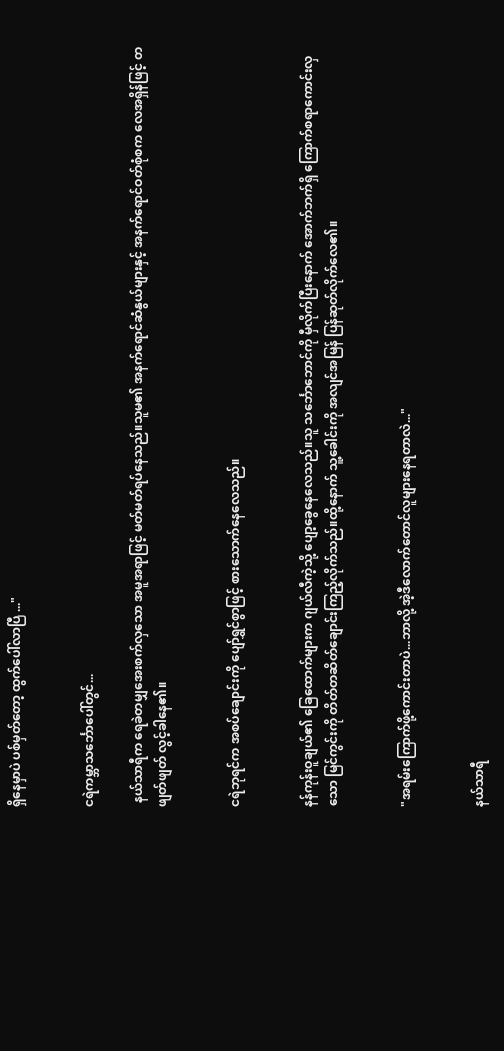ရှိနေမှာပဲ ပစ်မှတ်တော့ ထွက်ပေါ်လာပြီ ..."


ငရဲကမ္ဘာသင်္ဘောပေါ်တွင်...

 နယ်သာရီက ရေခဲတမျှအေးစက်လှသော အမူအရာဖြင့် မတ်မတ်ရပ်နေသည်။သူမ၏ အနက်ရောင်ဆံနွယ်များနှင့် အနက်ရောင်ဝတ်စုံစက လေအရှိန်ဖြင့် တဖျတ်ဖျတ် လွင့်ခါနေ၏။


ငရဲဘုရင်က အစပ်ချောင်းကို ပျော်ရွှင်စွာဖြင့် စားသောက်နေလေသည်။


နန်ကုန်းဝူချယ်၏ ခြေထောက်များက ဂျယ်လီကဲ့သို့ ပျော့ခွေနေလေသည်။သူ သင်္ဘောဘောင်ကို မှီလိုက်ပြီးနောက် အောက်ဘက်ရှိ ကြောက်စရာကောင်းလှသော မြင်ကွင်းကို တိတ်တဆိတ်ချောင်းကြည့်လိုက်သည်။ထို့နောက် သူ့ခေါင်းကို အလျင်အမြန် ပြန်ဆုတ်လိုက်လေ၏။


"အရမ်းကြောက်ဖို့ကောင်းတာပဲ...ဘာလို့ အဲ့ဒီလောက်တောင်လူများနေရတာလဲ..."


နယ်သာရီ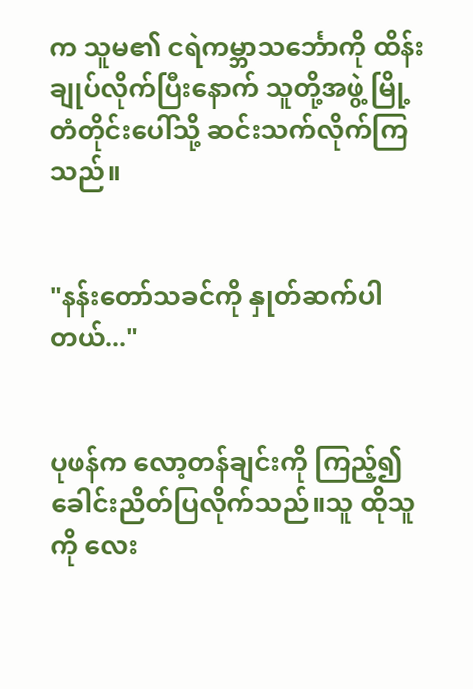က သူမ၏ ငရဲကမ္ဘာသင်္ဘောကို ထိန်းချုပ်လိုက်ပြီးနောက် သူတို့အဖွဲ့ မြို့တံတိုင်းပေါ်သို့ ဆင်းသက်လိုက်ကြသည်။


"နန်းတော်သခင်ကို နှုတ်ဆက်ပါတယ်..."


ပုဖန်က လော့တန်ချင်းကို ကြည့်၍ ခေါင်းညိတ်ပြလိုက်သည်။သူ ထိုသူကို လေး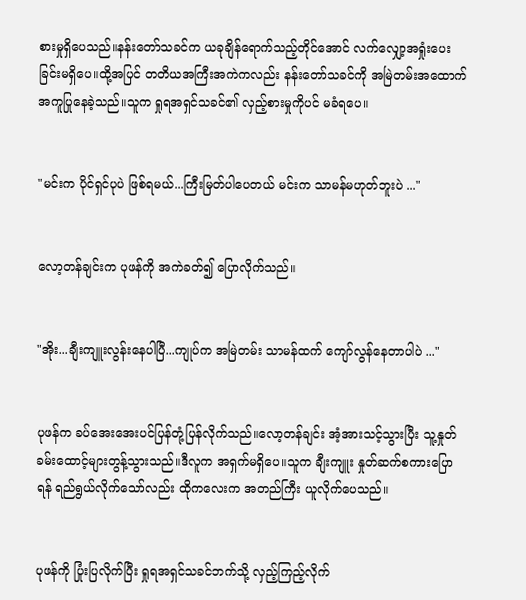စားမှုရှိပေသည်။နန်းတော်သခင်က ယခုချိန်ရောက်သည့်တိုင်အောင် လက်လျှော့အရှုံးပေးခြင်းမရှိပေ။ထို့အပြင် တတိယအကြီးအကဲကလည်း နန်းတော်သခင်ကို အမြဲတမ်းအထောက်အကူပြုနေခဲ့သည်။သူက ရှုရအရှင်သခင်၏ လှည့်စားမှုကိုပင် မခံရပေ။


"မင်းက ပိုင်ရှင်ပုပဲ ဖြစ်ရမယ်...ကြီးမြတ်ပါပေတယ် မင်းက သာမန်မဟုတ်ဘူးပဲ ..."


လော့တန်ချင်းက ပုဖန်ကို အကဲခတ်၍ ပြောလိုက်သည်။


"အိုး...ချီးကျူးလွန်းနေပါပြီ...ကျုပ်က အမြဲတမ်း သာမန်ထက် ကျော်လွန်နေတာပါပဲ ..."


ပုဖန်က ခပ်အေးအေးပင်ပြန်တုံ့ပြန်လိုက်သည်။လော့တန်ချင်း အံ့အားသင့်သွားပြီး သူ့နှုတ်ခမ်းထောင့်များတွန့်သွားသည်။ဒီလူက အရှက်မရှိပေ။သူက ချီးကျူး နှုတ်ဆက်စကားပြောရန် ရည်ရွယ်လိုက်သော်လည်း ထိုကလေးက အတည်ကြီး ယူလိုက်ပေသည်။


ပုဖန်ကို ပြုံးပြလိုက်ပြီး ရှုရအရှင်သခင်ဘက်သို့ လှည့်ကြည့်လိုက်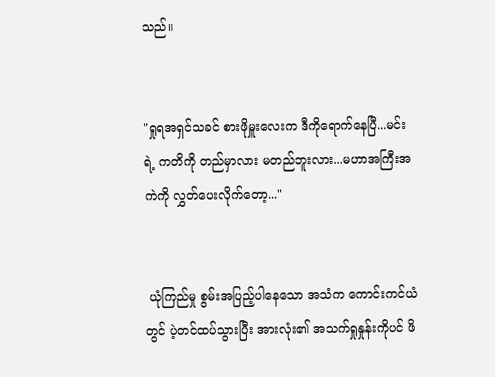သည်။


"ရှုရအရှင်သခင် စားဖိုမှူးလေးက ဒီကိုရောက်နေပြီ...မင်းရဲ့ ကတိကို တည်မှာလား မတည်ဘူးလား...မဟာအကြီးအကဲကို လွှတ်ပေးလိုက်တော့..."


 ယုံကြည်မှု စွမ်းအပြည့်ပါနေသော အသံက ကောင်းကင်ယံတွင် ပဲ့တင်ထပ်သွားပြီး အားလုံး၏ အသက်ရှုနှုန်းကိုပင် ဖိ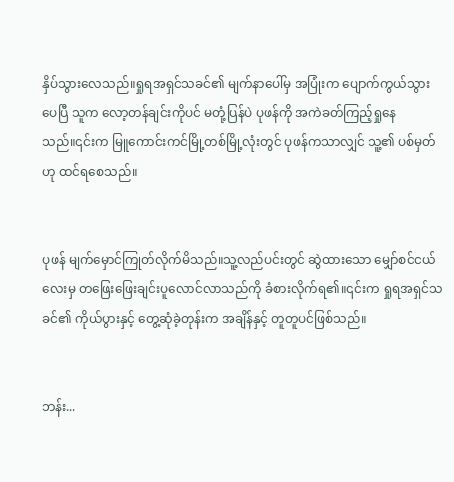နှိပ်သွားလေသည်။ရှုရအရှင်သခင်၏ မျက်နာပေါ်မှ အပြုံးက ပျောက်ကွယ်သွားပေပြီ သူက လော့တန်ချင်းကိုပင် မတုံ့ပြန်ပဲ ပုဖန်ကို အကဲခတ်ကြည့်ရှုနေသည်။၎င်းက မြူကောင်းကင်မြို့တစ်မြို့လုံးတွင် ပုဖန်ကသာလျှင် သူ့၏ ပစ်မှတ်ဟု ထင်ရစေသည်။


ပုဖန် မျက်မှောင်ကြုတ်လိုက်မိသည်။သူ့လည်ပင်းတွင် ဆွဲထားသော မျှော်စင်ငယ်လေးမှ တဖြေးဖြေးချင်းပူလောင်လာသည်ကို ခံစားလိုက်ရ၏။၎င်းက ရှုရအရှင်သခင်၏ ကိုယ်ပွားနှင့် တွေ့ဆုံခဲ့တုန်းက အချိန်နှင့် တူတူပင်ဖြစ်သည်။


ဘန်း...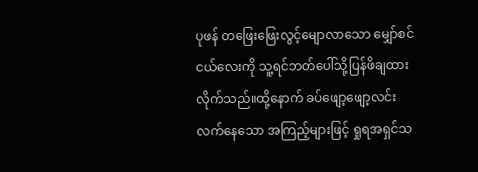ပုဖန် တဖြေးဖြေးလွင့်မျောလာသော မျှော်စင်ငယ်လေးကို သူ့ရင်ဘတ်ပေါ်သို့ပြန်ဖိချထားလိုက်သည်။ထို့နောက် ခပ်ဖျော့ဖျော့လင်းလက်နေသော အကြည့်များဖြင့် ရှုရအရှင်သ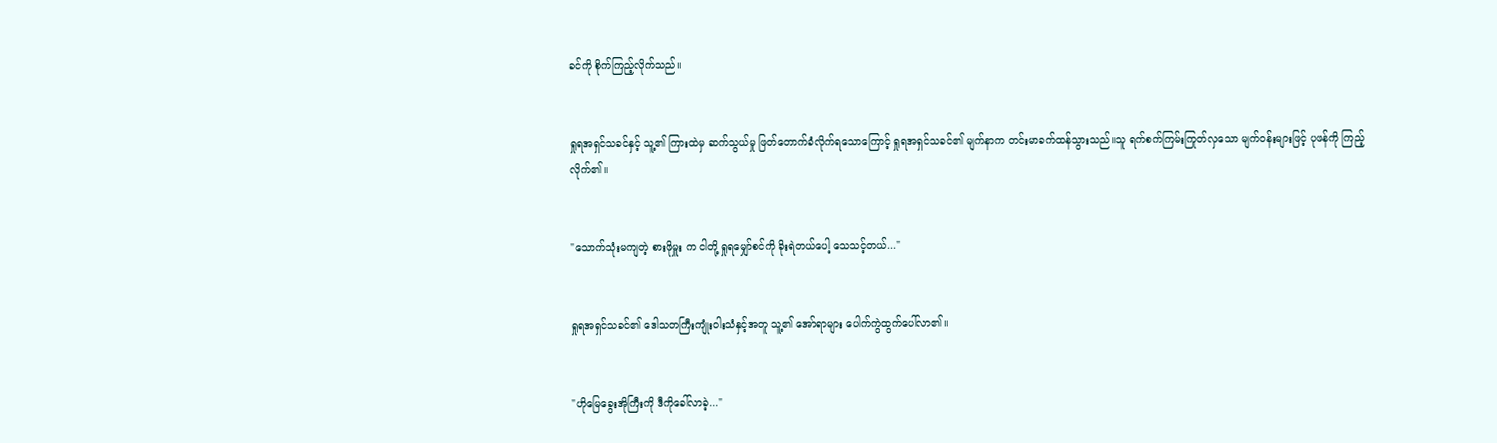ခင်ကို စိုက်ကြည့်လိုက်သည်။


ရှုရအရှင်သခင်နှင့် သူ့၏ ကြားထဲမှ ဆက်သွယ်မှု ဖြတ်တောက်ခံလိုက်ရသောကြောင့် ရှုရအရှင်သခင်၏ မျက်နာက တင်းမာခက်ထန်သွားသည်။သူ ရက်စက်ကြမ်းကြုတ်လှသော မျက်ဝန်းများဖြင့် ပုဖန်ကို ကြည့်လိုက်၏။


"သောက်သုံးမကျတဲ့ စားဖိုမှူး က ငါတို့ ရှုရမျှော်စင်ကို ခိုးရဲတယ်ပေါ့ သေသင့်တယ်..."


ရှုရအရှင်သခင်၏ ဒေါသတကြီးကျုံးဝါးသံနှင့်အတူ သူ့၏ အော်ရာများ ပေါက်ကွဲထွက်ပေါ်လာ၏။


"ဟိုမြေခွေးအိုကြီးကို ဒီကိုခေါ်လာခဲ့..."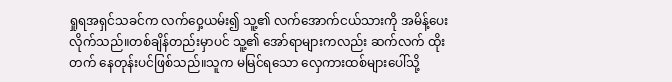ရှုရအရှင်သခင်က လက်ဝှေ့ယမ်း၍ သူ့၏ လက်အောက်ငယ်သားကို အမိန့်ပေးလိုက်သည်။တစ်ချိန်တည်းမှာပင် သူ့၏ အော်ရာများကလည်း ဆက်လက် ထိုးတက် နေတုန်းပင်ဖြစ်သည်။သူက မမြင်ရသော လှေကားထစ်များပေါ်သို့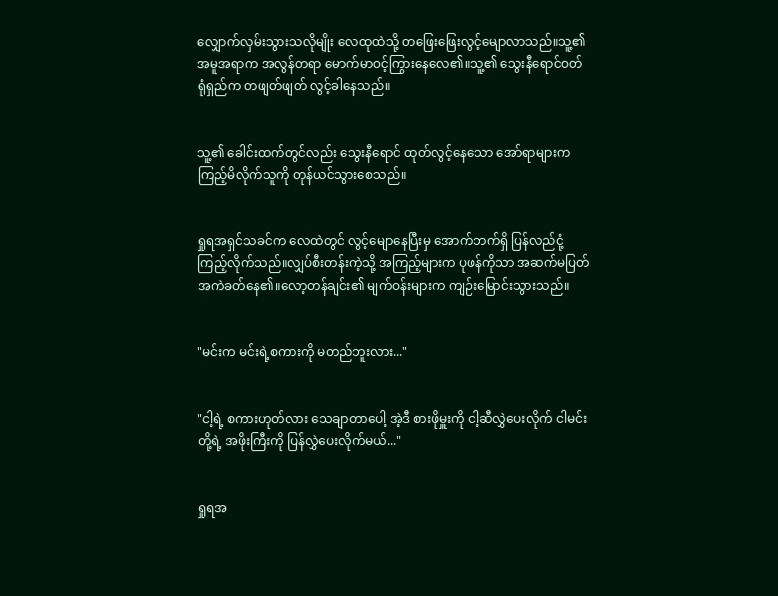လျှောက်လှမ်းသွားသလိုမျိုး လေထုထဲသို့ တဖြေးဖြေးလွင့်မျောလာသည်။သူ့၏ အမူအရာက အလွန်တရာ မောက်မာဝင့်ကြွားနေလေ၏။သူ့၏ သွေးနီရောင်ဝတ်ရုံရှည်က တဖျတ်ဖျတ် လွင့်ခါနေသည်။


သူ့၏ ခေါင်းထက်တွင်လည်း သွေးနီရောင် ထုတ်လွင့်နေသော အော်ရာများက ကြည့်မိလိုက်သူကို တုန်ယင်သွားစေသည်။


ရှုရအရှင်သခင်က လေထဲတွင် လွင့်မျောနေပြီးမှ အောက်ဘက်ရှိ ပြန်လည်ငုံ့ကြည့်လိုက်သည်။လျှပ်စီးတန်းကဲ့သို့ အကြည့်များက ပုဖန်ကိုသာ အဆက်မပြတ် အကဲခတ်နေ၏။လော့တန်ချင်း၏ မျက်ဝန်းများက ကျဉ်းမြောင်းသွားသည်။


"မင်းက မင်းရဲ့စကားကို မတည်ဘူးလား..."


"ငါ့ရဲ့ စကားဟုတ်လား သေချာတာပေါ့ အဲ့ဒီ စားဖိုမှူးကို ငါ့ဆီလွှဲပေးလိုက် ငါမင်းတို့ရဲ့ အဖိုးကြီးကို ပြန်လွှဲပေးလိုက်မယ်..."


ရှုရအ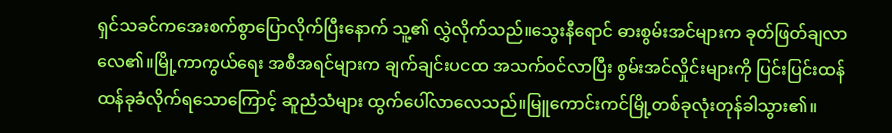ရှင်သခင်ကအေးစက်စွာပြောလိုက်ပြီးနောက် သူ့၏ လွှဲလိုက်သည်။သွေးနီရောင် ဓားစွမ်းအင်များက ခုတ်ဖြတ်ချလာလေ၏။မြို့ကာကွယ်ရေး အစီအရင်များက ချက်ချင်းပငထ အသက်ဝင်လာပြီး စွမ်းအင်လှိုင်းများကို ပြင်းပြင်းထန်ထန်ခုခံလိုက်ရသောကြောင့် ဆူညံသံများ ထွက်ပေါ်လာလေသည်။မြူကောင်းကင်မြို့တစ်ခုလုံးတုန်ခါသွား၏။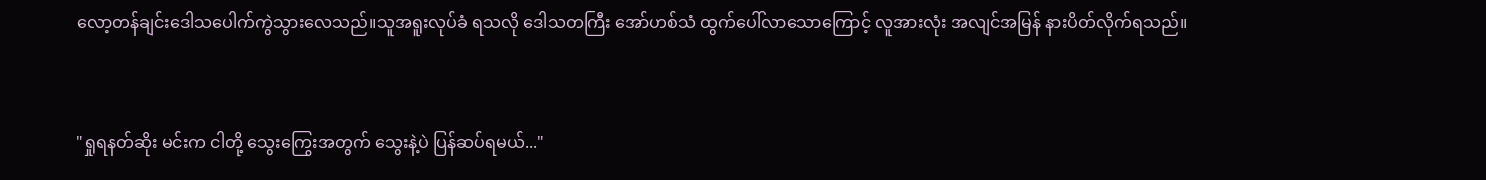လော့တန်ချင်းဒေါသပေါက်ကွဲသွားလေသည်။သူအရူးလုပ်ခံ ရသလို ဒေါသတကြီး အော်ဟစ်သံ ထွက်ပေါ်လာသောကြောင့် လူအားလုံး အလျင်အမြန် နားပိတ်လိုက်ရသည်။


"ရှုရနတ်ဆိုး မင်းက ငါတို့ သွေးကြွေးအတွက် သွေးနဲ့ပဲ ပြန်ဆပ်ရမယ်..."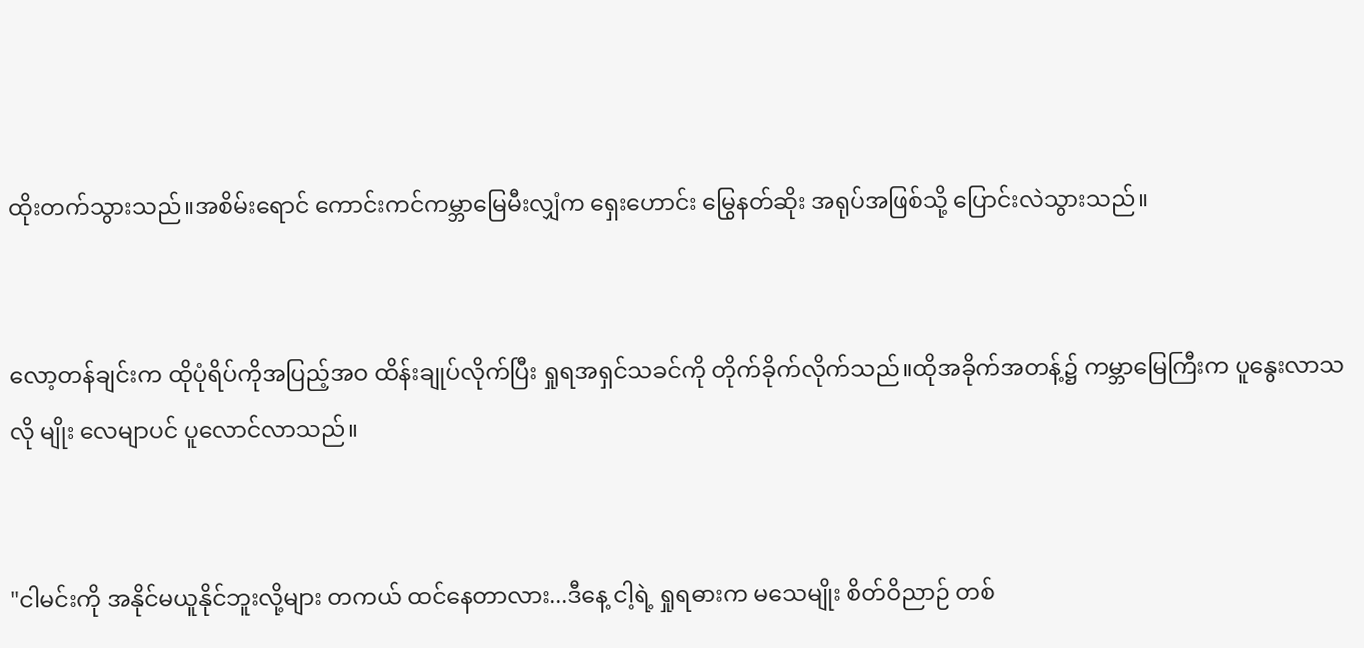ထိုးတက်သွားသည်။အစိမ်းရောင် ကောင်းကင်ကမ္ဘာမြေမီးလျှံက ရှေးဟောင်း မြွေနတ်ဆိုး အရုပ်အဖြစ်သို့ ပြောင်းလဲသွားသည်။


လော့တန်ချင်းက ထိုပုံရိပ်ကိုအပြည့်အဝ ထိန်းချုပ်လိုက်ပြီး ရှုရအရှင်သခင်ကို တိုက်ခိုက်လိုက်သည်။ထိုအခိုက်အတန့်၌ ကမ္ဘာမြေကြီးက ပူနွေးလာသလို မျိုး လေမျာပင် ပူလောင်လာသည်။


"ငါမင်းကို အနိုင်မယူနိုင်ဘူးလို့များ တကယ် ထင်နေတာလား...ဒီနေ့ ငါ့ရဲ့ ရှုရဓားက မသေမျိုး စိတ်ဝိညာဉ် တစ်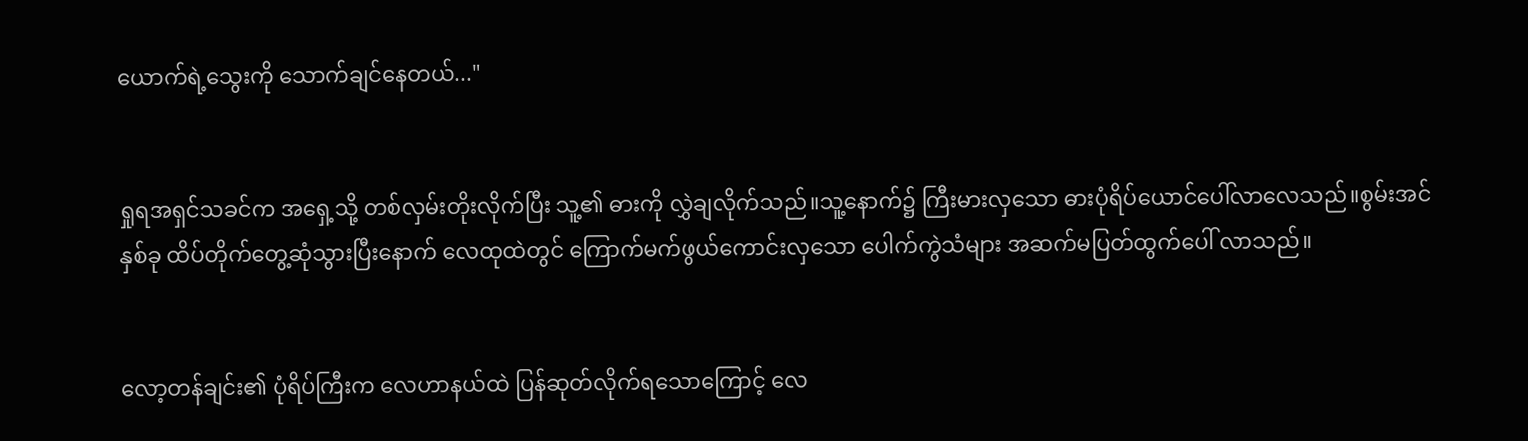ယောက်ရဲ့သွေးကို သောက်ချင်နေတယ်..."


ရှုရအရှင်သခင်က အရှေ့သို့ တစ်လှမ်းတိုးလိုက်ပြီး သူ့၏ ဓားကို လွှဲချလိုက်သည်။သူ့နောက်၌ ကြီးမားလှသော ဓားပုံရိပ်ယောင်ပေါ်လာလေသည်။စွမ်းအင်နှစ်ခု ထိပ်တိုက်တွေ့ဆုံသွားပြီးနောက် လေထုထဲတွင် ကြောက်မက်ဖွယ်ကောင်းလှသော ပေါက်ကွဲသံများ အဆက်မပြတ်ထွက်ပေါ် လာသည်။


လော့တန်ချင်း၏ ပုံရိပ်ကြီးက လေဟာနယ်ထဲ ပြန်ဆုတ်လိုက်ရသောကြောင့် လေ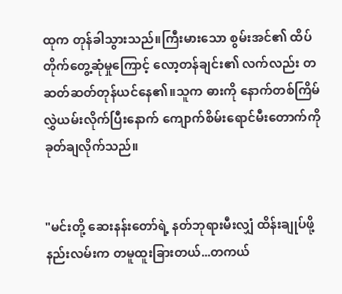ထုက တုန်ခါသွားသည်။ကြီးမားသော စွမ်းအင်၏ ထိပ်တိုက်တွေ့ဆုံမှုကြောင့် လော့တန်ချင်း၏ လက်လည်း တဆတ်ဆတ်တုန်ယင်နေ၏။သူက ဓားကို နောက်တစ်ကြိမ် လွှဲယမ်းလိုက်ပြီးနောက် ကျောက်စိမ်းရောင်မီးတောက်ကို ခုတ်ချလိုက်သည်။


"မင်းတို့ ဆေးနန်းတော်ရဲ့ နတ်ဘုရားမီးလျှံ ထိန်းချုပ်ဖို့ နည်းလမ်းက တမူထူးခြားတယ်...တကယ်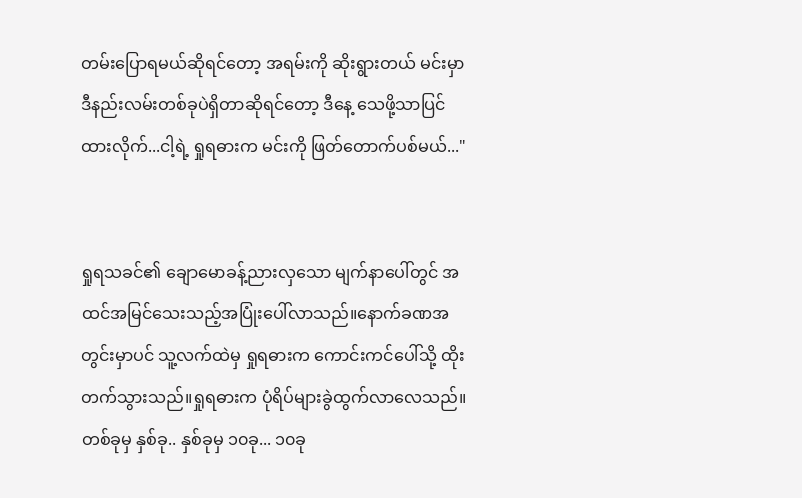တမ်းပြောရမယ်ဆိုရင်တော့ အရမ်းကို ဆိုးရွားတယ် မင်းမှာ ဒီနည်းလမ်းတစ်ခုပဲရှိတာဆိုရင်တော့ ဒီနေ့ သေဖို့သာပြင်ထားလိုက်...ငါ့ရဲ့ ရှုရဓားက မင်းကို ဖြတ်တောက်ပစ်မယ်..."


ရှုရသခင်၏ ချောမောခန့်ညားလှသော မျက်နာပေါ်တွင် အထင်အမြင်သေးသည့်အပြုံးပေါ်လာသည်။နောက်ခဏအတွင်းမှာပင် သူ့လက်ထဲမှ ရှုရဓားက ကောင်းကင်ပေါ်သို့ ထိုးတက်သွားသည်။ရှုရဓားက ပုံရိပ်များခွဲထွက်လာလေသည်။တစ်ခုမှ နှစ်ခု.. နှစ်ခုမှ ၁၀ခု... ၁၀ခု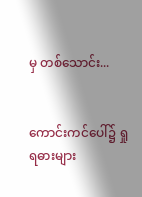မှ တစ်သောင်း...


ကောင်းကင်ပေါ်၌ ရှုရဓားများ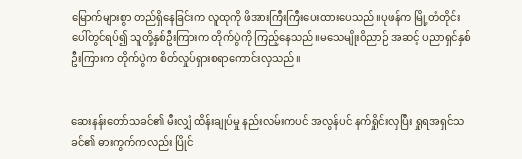မြောက်များစွာ တည်ရှိနေခြင်းက လူထုကို ဖိအားကြီးကြီးပေးထားပေသည်။ပုဖန်က မြို့တံတိုင်းပေါ်တွင်ရပ်၍ သူတို့နှစ်ဦးကြားက တိုက်ပွဲကို ကြည့်နေသည်။မသေမျိုးဝိညာဉ် အဆင့် ပညာရှင်နှစ်ဦးကြားက တိုက်ပွဲက စိတ်လှုပ်ရှားစရာကောင်းလှသည်။


ဆေးနန်းတော်သခင်၏ မီးလျှံ ထိန်းချုပ်မှု နည်းလမ်းကပင် အလွန်ပင် နက်ရှိုင်းလှပြီး ရှုရအရှင်သခင်၏ ဓားကွက်ကလည်း ပြိုင်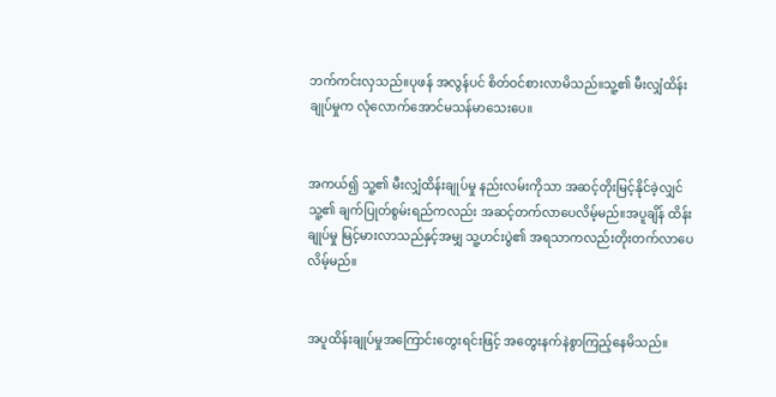ဘက်ကင်းလှသည်။ပုဖန် အလွန်ပင် စိတ်ဝင်စားလာမိသည်။သူ့၏ မီးလျှံထိန်းချုပ်မှုက လုံလောက်အောင်မသန်မာသေးပေ။


အကယ်၍ သူ့၏ မီးလျှံထိန်းချုပ်မှု နည်းလမ်းကိုသာ အဆင့်တိုးမြင့်နိုင်ခဲ့လျှင် သူ့၏ ချက်ပြုတ်စွမ်းရည်ကလည်း အဆင့်တက်လာပေလိမ့်မည်။အပူချိန် ထိန်းချုပ်မှု မြင့်မားလာသည်နှင့်အမျှ သူ့ဟင်းပွဲ၏ အရသာကလည်းတိုးတက်လာပေလိမ့်မည်။


အပူထိန်းချုပ်မှုအကြောင်းတွေးရင်းဖြင့် အတွေးနက်နဲစွာကြည့်နေမိသည်။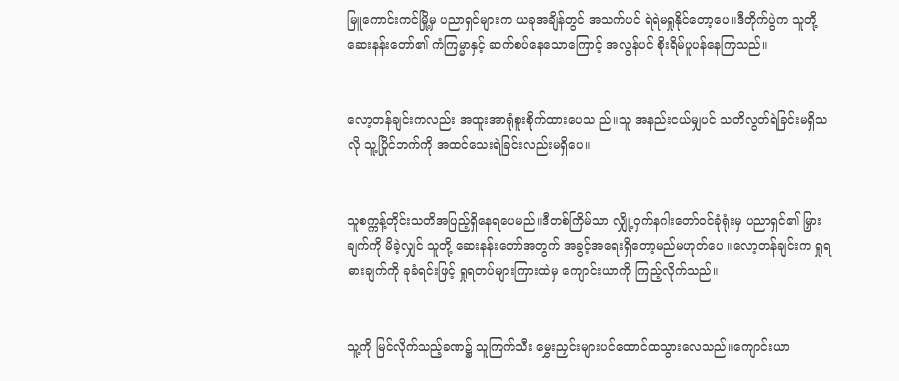မြူကောင်းကင်မြို့မှ ပညာရှင်များက ယခုအချိန်တွင် အသက်ပင် ရဲရဲမရှုနိုင်တော့ပေ။ဒီတိုက်ပွဲက သူတို့ ဆေးနန်းတော်၏ ကံကြမ္မာနှင့် ဆက်စပ်နေသောကြောင့် အလွန်ပင် စိုးရိမ်ပူပန်နေကြသည်။


လော့တန်ချင်းကလည်း အထူးအာရုံစူးစိုက်ထားပေသ ည်။သူ အနည်းငယ်မျှပင် သတိလွတ်ရဲခြင်းမရှိသလို သူ့ပြိုင်ဘက်ကို အထင်သေးရဲခြင်းလည်းမရှိပေ။


သူစက္ကန့်တိုင်းသတိအပြည့်ရှိနေရပေမည်။ဒီတစ်ကြိမ်သာ လျှို့ဝှက်နဂါးတော်ဝင်ခုံရုံးမှ ပညာရှင်၏ မြှားချက်ကို မိခဲ့လျှင် သူတို့ ဆေးနန်းတော်အတွက် အခွင့်အရေးရှိတော့မည်မဟုတ်ပေ ။လော့တန်ချင်းက ရှုရဓားချက်ကို ခုခံရင်းဖြင့် ရှုရတပ်များကြားထဲမှ ကျောင်းယာကို ကြည့်လိုက်သည်။


သူ့ကို မြင်လိုက်သည့်ခဏ၌ သူကြက်သီး မွှေးညှင်းများပင်ထောင်ထသွားလေသည်။ကျောင်းယာ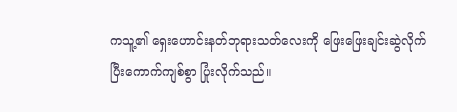ကသူ့၏ ရှေးဟောင်းနတ်ဘုရားသတ်လေးကို ဖြေးဖြေးချင်းဆွဲလိုက်ပြီးကောက်ကျစ်စွာ ပြုံးလိုက်သည်။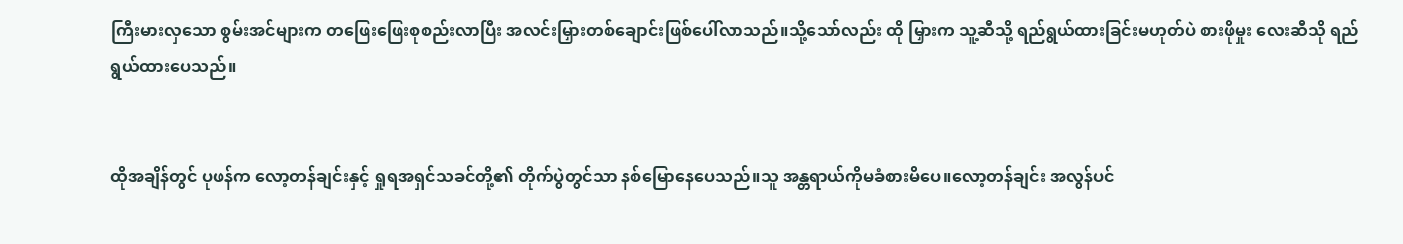ကြီးမားလှသော စွမ်းအင်များက တဖြေးဖြေးစုစည်းလာပြီး အလင်းမြှားတစ်ချောင်းဖြစ်ပေါ်လာသည်။သို့သော်လည်း ထို မြှားက သူ့ဆီသို့ ရည်ရွယ်ထားခြင်းမဟုတ်ပဲ စားဖိုမှုး လေးဆီသို ရည်ရွယ်ထားပေသည်။


ထိုအချိန်တွင် ပုဖန်က လော့တန်ချင်းနှင့် ရှုရအရှင်သခင်တို့၏ တိုက်ပွဲတွင်သာ နစ်မြောနေပေသည်။သူ အန္တရာယ်ကိုမခံစားမိပေ။လော့တန်ချင်း အလွန်ပင်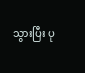သွားပြီး ပု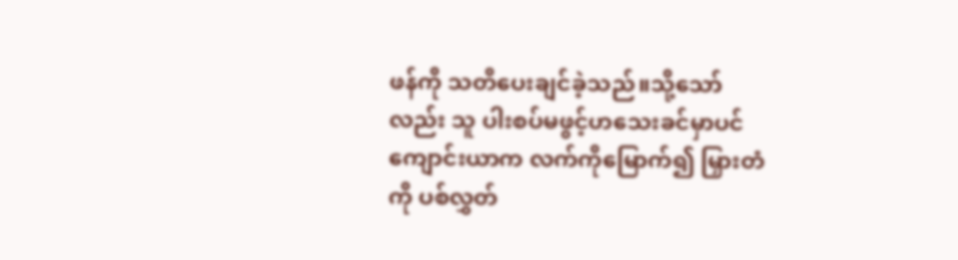ဖန်ကို သတိပေးချင်ခဲ့သည်။သို့သော်လည်း သူ ပါးစပ်မဖွင့်ဟသေးခင်မှာပင်ကျောင်းယာက လက်ကိုမြောက်၍ မြှားတံကို ပစ်လွှတ်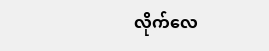လိုက်လေ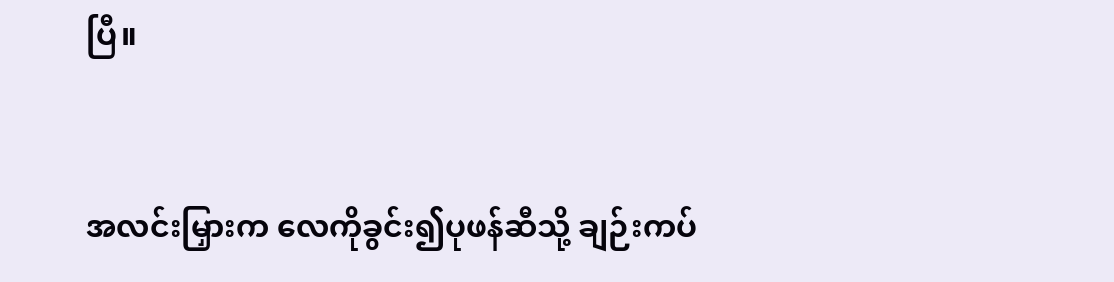ပြီ။


အလင်းမြှားက လေကိုခွင်း၍ပုဖန်ဆီသို့ ချဉ်းကပ်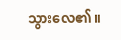သွားလေ၏။